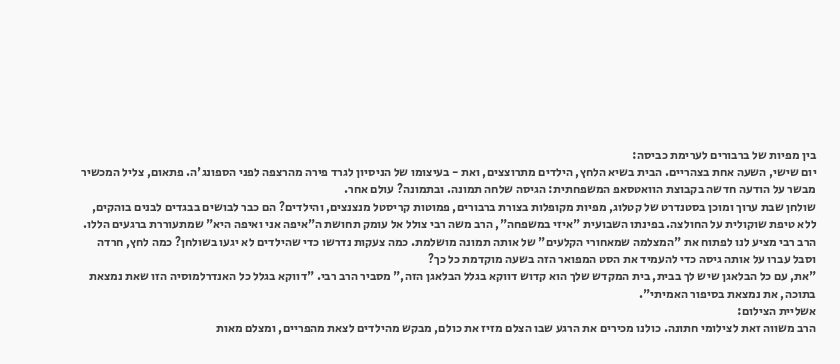בין מפיות של ברבורים לערימת כביסה:
יום שישי, השעה אחת בצהריים. הבית בשיא הלחץ, הילדים מתרוצצים, ואת - בעיצומו של הניסיון לגרד פירה מהרצפה לפני הספונג'ה. פתאום, צליל המכשיר מבשר על הודעה חדשה בקבוצת הוואטסאפ המשפחתית: הגיסה שלחה תמונה. ובתמונה? עולם אחר.
שולחן שבת ערוך ומוכן בסטנדרט של קטלוג, מפיות מקופלות בצורת ברבורים, פמוטות קריסטל מנצנצים, והילדים? הם כבר לבושים בבגדים לבנים בוהקים, ללא טיפת שוקולית על החולצה. בפינתו השבועית "איזי במשפחה", הרב משה רבי צולל אל עומק תחושת ה"איפה אני ואיפה היא" שמתעוררת ברגעים הללו.
הרב רבי מציע לנו לפתוח את "המצלמה שמאחורי הקלעים" של אותה תמונה מושלמת. כמה צעקות נדרשו כדי שהילדים לא יגעו בשולחן? כמה לחץ, חרדה וסבל עברו על אותה גיסה כדי להעמיד את הסט המפואר הזה בשעה מוקדמת כל כך?
"את, עם כל הבלאגן שיש לך בבית, בית המקדש שלך הוא קדוש דווקא בגלל הבלאגן הזה," מסביר הרב רבי. "דווקא בגלל כל האנדרלמוסיה הזו שאת נמצאת בתוכה, את נמצאת בסיפור האמיתי".
אשליית הצילום:
הרב משווה זאת לצילומי חתונה. כולנו מכירים את הרגע שבו הצלם מזיז את כולם, מבקש מהילדים לצאת מהפריים, ומצלם מאות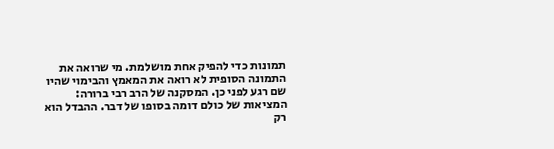תמונות כדי להפיק אחת מושלמת. מי שרואה את התמונה הסופית לא רואה את המאמץ והבימוי שהיו שם רגע לפני כן. המסקנה של הרב רבי ברורה: המציאות של כולם דומה בסופו של דבר. ההבדל הוא רק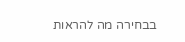בבחירה מה להראות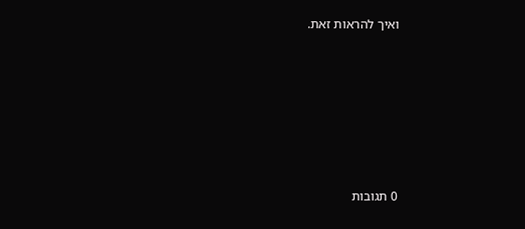ואיך להראות זאת.








0 תגובות